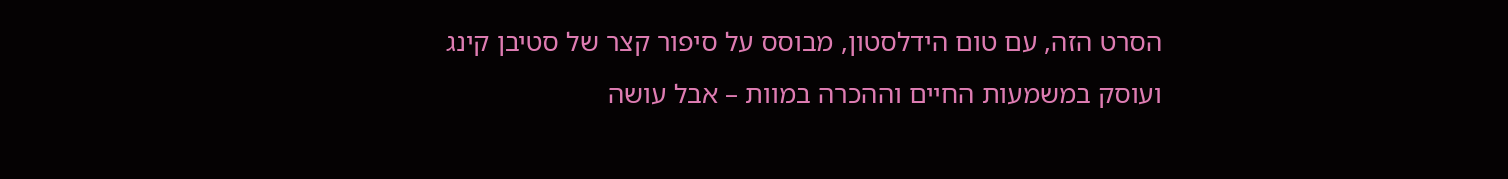הסרט הזה, עם טום הידלסטון, מבוסס על סיפור קצר של סטיבן קינג ועוסק במשמעות החיים וההכרה במוות – אבל עושה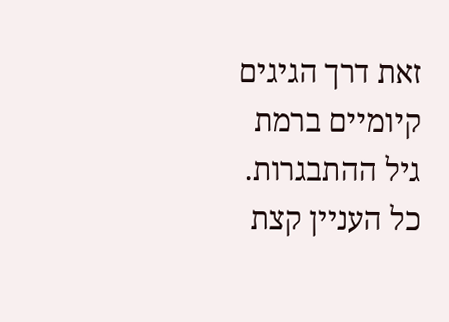זאת דרך הגיגים קיומיים ברמת גיל ההתבגרות. כל העניין קצת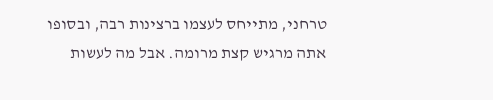טרחני, מתייחס לעצמו ברצינות רבה, ובסופו אתה מרגיש קצת מרומה. אבל מה לעשות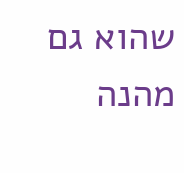שהוא גם מהנה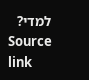למדי?
Source link